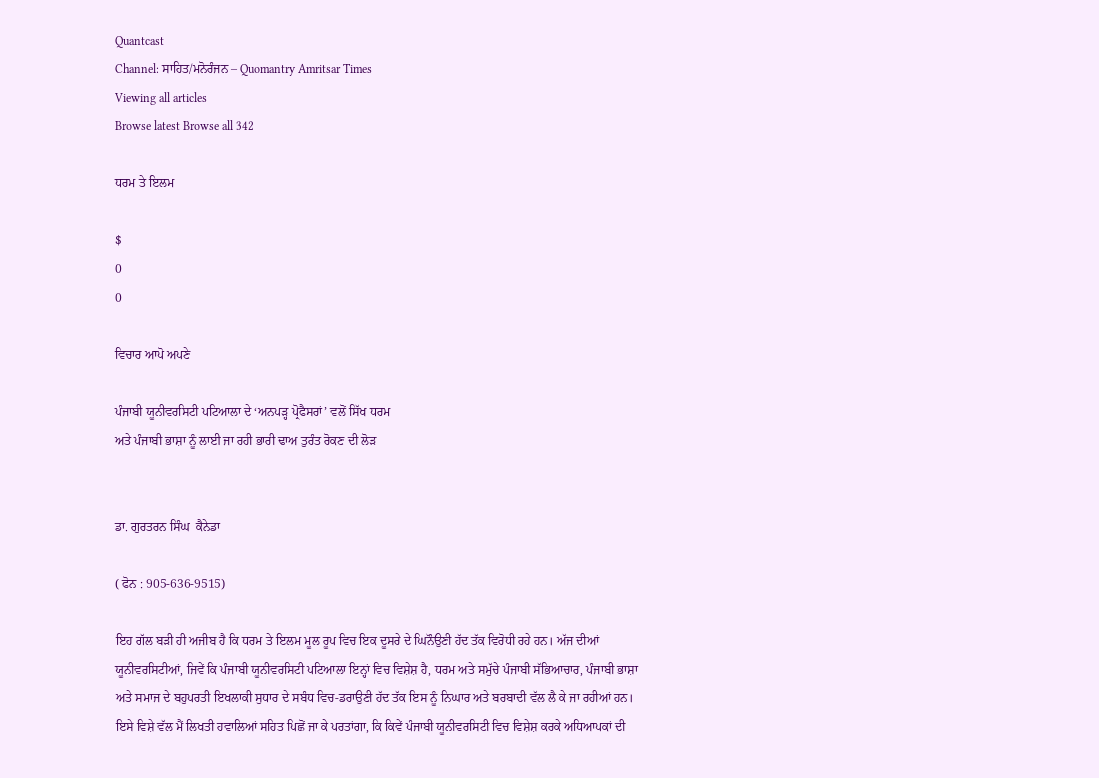Quantcast
Channel: ਸਾਹਿਤ/ਮਨੋਰੰਜਨ – Quomantry Amritsar Times
Viewing all articles
Browse latest Browse all 342

ਧਰਮ ਤੇ ਇਲਮ

$
0
0

ਵਿਚਾਰ ਆਪੋ ਅਪਣੇ

ਪੰਜਾਬੀ ਯੂਨੀਵਰਸਿਟੀ ਪਟਿਆਲਾ ਦੇ ‘ਅਨਪੜ੍ਹ ਪ੍ਰੋਫੈਸਰਾਂ’ ਵਲੋਂ ਸਿੱਖ ਧਰਮ
ਅਤੇ ਪੰਜਾਬੀ ਭਾਸ਼ਾ ਨੂੰ ਲਾਈ ਜਾ ਰਹੀ ਭਾਰੀ ਢਾਅ ਤੁਰੰਤ ਰੋਕਣ ਦੀ ਲੋੜ


ਡਾ. ਗੁਰਤਰਨ ਸਿੰਘ  ਕੈਨੇਡਾ

( ਫੋਨ : 905-636-9515)

ਇਹ ਗੱਲ ਬੜੀ ਹੀ ਅਜੀਬ ਹੈ ਕਿ ਧਰਮ ਤੇ ਇਲਮ ਮੂਲ ਰੂਪ ਵਿਚ ਇਕ ਦੂਸਰੇ ਦੇ ਘਿਨੌਉਣੀ ਹੱਦ ਤੱਕ ਵਿਰੋਧੀ ਰਹੇ ਹਨ। ਅੱਜ ਦੀਆਂ ਯੂਨੀਵਰਸਿਟੀਆਂ, ਜਿਵੇਂ ਕਿ ਪੰਜਾਬੀ ਯੂਨੀਵਰਸਿਟੀ ਪਟਿਆਲਾ ਇਨ੍ਹਾਂ ਵਿਚ ਵਿਸ਼ੇਸ਼ ਹੈ, ਧਰਮ ਅਤੇ ਸਮੁੱਚੇ ਪੰਜਾਬੀ ਸੱਭਿਆਚਾਰ, ਪੰਜਾਬੀ ਭਾਸ਼ਾ ਅਤੇ ਸਮਾਜ ਦੇ ਬਹੁਪਰਤੀ ਇਖਲਾਕੀ ਸੁਧਾਰ ਦੇ ਸਬੰਧ ਵਿਚ-ਡਰਾਉਣੀ ਹੱਦ ਤੱਕ ਇਸ ਨੂੰ ਨਿਘਾਰ ਅਤੇ ਬਰਬਾਦੀ ਵੱਲ ਲੈ ਕੇ ਜਾ ਰਹੀਆਂ ਹਨ। ਇਸੇ ਵਿਸ਼ੇ ਵੱਲ ਮੈਂ ਲਿਖਤੀ ਹਵਾਲਿਆਂ ਸਹਿਤ ਪਿਛੋਂ ਜਾ ਕੇ ਪਰਤਾਂਗਾ, ਕਿ ਕਿਵੇਂ ਪੰਜਾਬੀ ਯੂਨੀਵਰਸਿਟੀ ਵਿਚ ਵਿਸ਼ੇਸ਼ ਕਰਕੇ ਅਧਿਆਪਕਾਂ ਦੀ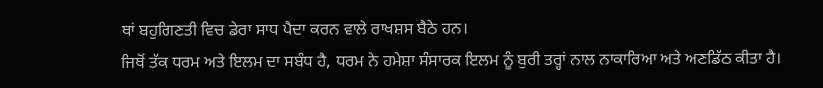ਥਾਂ ਬਹੁਗਿਣਤੀ ਵਿਚ ਡੇਰਾ ਸਾਧ ਪੈਦਾ ਕਰਨ ਵਾਲੇ ਰਾਖਸ਼ਸ ਬੈਠੇ ਹਨ।
ਜਿਥੋਂ ਤੱਕ ਧਰਮ ਅਤੇ ਇਲਮ ਦਾ ਸਬੰਧ ਹੈ, ਧਰਮ ਨੇ ਹਮੇਸ਼ਾ ਸੰਸਾਰਕ ਇਲਮ ਨੂੰ ਬੁਰੀ ਤਰ੍ਹਾਂ ਨਾਲ ਨਾਕਾਰਿਆ ਅਤੇ ਅਣਡਿੱਠ ਕੀਤਾ ਹੈ।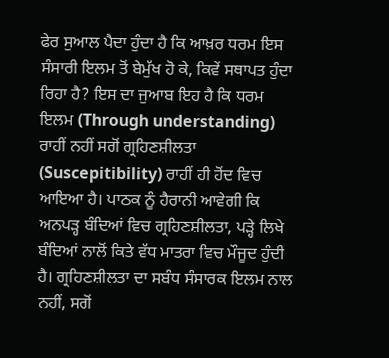ਫੇਰ ਸੁਆਲ ਪੈਦਾ ਹੁੰਦਾ ਹੈ ਕਿ ਆਖ਼ਰ ਧਰਮ ਇਸ ਸੰਸਾਰੀ ਇਲਮ ਤੋਂ ਬੇਮੁੱਖ ਹੋ ਕੇ, ਕਿਵੇਂ ਸਥਾਪਤ ਹੁੰਦਾ ਰਿਹਾ ਹੈ? ਇਸ ਦਾ ਜੁਆਬ ਇਹ ਹੈ ਕਿ ਧਰਮ ਇਲਮ (Through understanding) ਰਾਹੀਂ ਨਹੀਂ ਸਗੋਂ ਗ੍ਰਹਿਣਸ਼ੀਲਤਾ (Suscepitibility) ਰਾਹੀਂ ਹੀ ਹੋਂਦ ਵਿਚ ਆਇਆ ਹੈ। ਪਾਠਕ ਨੂੰ ਹੈਰਾਨੀ ਆਵੇਗੀ ਕਿ ਅਨਪੜ੍ਹ ਬੰਦਿਆਂ ਵਿਚ ਗ੍ਰਹਿਣਸ਼ੀਲਤਾ, ਪੜ੍ਹੇ ਲਿਖੇ ਬੰਦਿਆਂ ਨਾਲੋਂ ਕਿਤੇ ਵੱਧ ਮਾਤਰਾ ਵਿਚ ਮੌਜੂਦ ਹੁੰਦੀ ਹੈ। ਗ੍ਰਹਿਣਸ਼ੀਲਤਾ ਦਾ ਸਬੰਧ ਸੰਸਾਰਕ ਇਲਮ ਨਾਲ ਨਹੀਂ, ਸਗੋਂ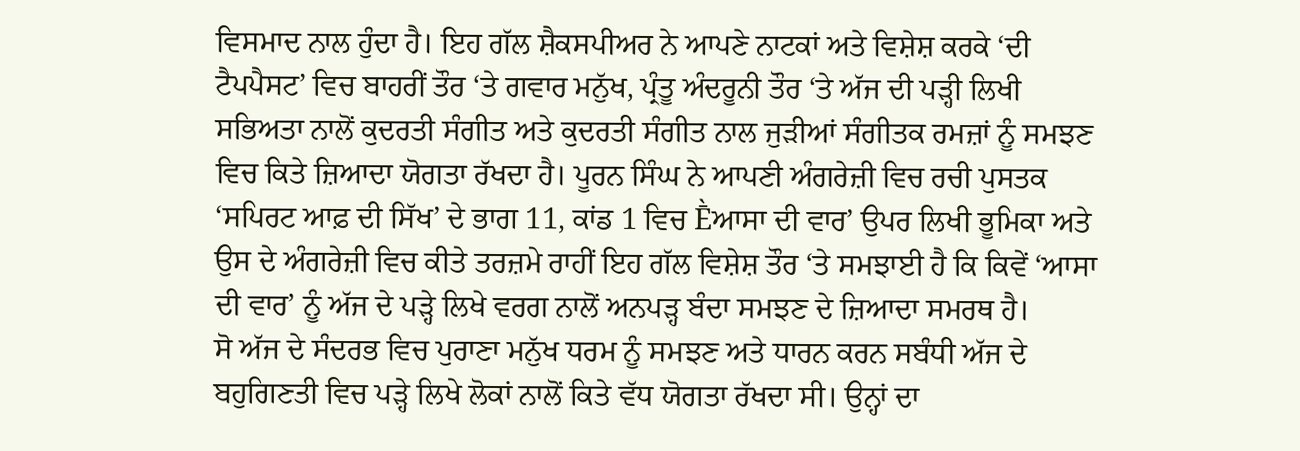ਵਿਸਮਾਦ ਨਾਲ ਹੁੰਦਾ ਹੈ। ਇਹ ਗੱਲ ਸ਼ੈਕਸਪੀਅਰ ਨੇ ਆਪਣੇ ਨਾਟਕਾਂ ਅਤੇ ਵਿਸ਼ੇਸ਼ ਕਰਕੇ ‘ਦੀ ਟੈਪਪੈਸਟ’ ਵਿਚ ਬਾਹਰੀਂ ਤੌਰ ‘ਤੇ ਗਵਾਰ ਮਨੁੱਖ, ਪ੍ਰੰਤੂ ਅੰਦਰੂਨੀ ਤੌਰ ‘ਤੇ ਅੱਜ ਦੀ ਪੜ੍ਹੀ ਲਿਖੀ ਸਭਿਅਤਾ ਨਾਲੋਂ ਕੁਦਰਤੀ ਸੰਗੀਤ ਅਤੇ ਕੁਦਰਤੀ ਸੰਗੀਤ ਨਾਲ ਜੁੜੀਆਂ ਸੰਗੀਤਕ ਰਮਜ਼ਾਂ ਨੂੰ ਸਮਝਣ ਵਿਚ ਕਿਤੇ ਜ਼ਿਆਦਾ ਯੋਗਤਾ ਰੱਖਦਾ ਹੈ। ਪੂਰਨ ਸਿੰਘ ਨੇ ਆਪਣੀ ਅੰਗਰੇਜ਼ੀ ਵਿਚ ਰਚੀ ਪੁਸਤਕ ‘ਸਪਿਰਟ ਆਫ਼ ਦੀ ਸਿੱਖ’ ਦੇ ਭਾਗ 11, ਕਾਂਡ 1 ਵਿਚ Ḕਆਸਾ ਦੀ ਵਾਰ’ ਉਪਰ ਲਿਖੀ ਭੂਮਿਕਾ ਅਤੇ ਉਸ ਦੇ ਅੰਗਰੇਜ਼ੀ ਵਿਚ ਕੀਤੇ ਤਰਜ਼ਮੇ ਰਾਹੀਂ ਇਹ ਗੱਲ ਵਿਸ਼ੇਸ਼ ਤੌਰ ‘ਤੇ ਸਮਝਾਈ ਹੈ ਕਿ ਕਿਵੇਂ ‘ਆਸਾ ਦੀ ਵਾਰ’ ਨੂੰ ਅੱਜ ਦੇ ਪੜ੍ਹੇ ਲਿਖੇ ਵਰਗ ਨਾਲੋਂ ਅਨਪੜ੍ਹ ਬੰਦਾ ਸਮਝਣ ਦੇ ਜ਼ਿਆਦਾ ਸਮਰਥ ਹੈ।
ਸੋ ਅੱਜ ਦੇ ਸੰਦਰਭ ਵਿਚ ਪੁਰਾਣਾ ਮਨੁੱਖ ਧਰਮ ਨੂੰ ਸਮਝਣ ਅਤੇ ਧਾਰਨ ਕਰਨ ਸਬੰਧੀ ਅੱਜ ਦੇ ਬਹੁਗਿਣਤੀ ਵਿਚ ਪੜ੍ਹੇ ਲਿਖੇ ਲੋਕਾਂ ਨਾਲੋਂ ਕਿਤੇ ਵੱਧ ਯੋਗਤਾ ਰੱਖਦਾ ਸੀ। ਉਨ੍ਹਾਂ ਦਾ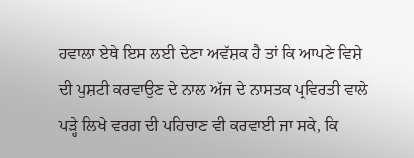ਹਵਾਲਾ ਏਥੇ ਇਸ ਲਈ ਦੇਣਾ ਅਵੱਸ਼ਕ ਹੈ ਤਾਂ ਕਿ ਆਪਣੇ ਵਿਸ਼ੇ ਦੀ ਪੁਸ਼ਟੀ ਕਰਵਾਉਣ ਦੇ ਨਾਲ ਅੱਜ ਦੇ ਨਾਸਤਕ ਪ੍ਰਵਿਰਤੀ ਵਾਲੇ ਪੜ੍ਹੇ ਲਿਖੇ ਵਰਗ ਦੀ ਪਹਿਚਾਣ ਵੀ ਕਰਵਾਈ ਜਾ ਸਕੇ, ਕਿ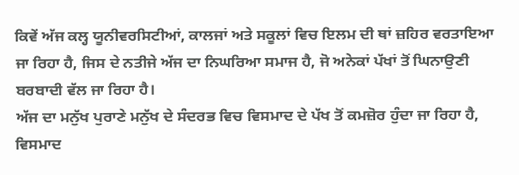ਕਿਵੇਂ ਅੱਜ ਕਲ੍ਹ ਯੂਨੀਵਰਸਿਟੀਆਂ, ਕਾਲਜਾਂ ਅਤੇ ਸਕੂਲਾਂ ਵਿਚ ਇਲਮ ਦੀ ਥਾਂ ਜ਼ਹਿਰ ਵਰਤਾਇਆ ਜਾ ਰਿਹਾ ਹੈ, ਜਿਸ ਦੇ ਨਤੀਜੇ ਅੱਜ ਦਾ ਨਿਘਰਿਆ ਸਮਾਜ ਹੈ, ਜੋ ਅਨੇਕਾਂ ਪੱਖਾਂ ਤੋਂ ਘਿਨਾਉਣੀ ਬਰਬਾਦੀ ਵੱਲ ਜਾ ਰਿਹਾ ਹੈ।
ਅੱਜ ਦਾ ਮਨੁੱਖ ਪੁਰਾਣੇ ਮਨੁੱਖ ਦੇ ਸੰਦਰਭ ਵਿਚ ਵਿਸਮਾਦ ਦੇ ਪੱਖ ਤੋਂ ਕਮਜ਼ੋਰ ਹੁੰਦਾ ਜਾ ਰਿਹਾ ਹੈ, ਵਿਸਮਾਦ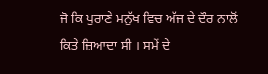ਜੋ ਕਿ ਪੁਰਾਣੇ ਮਨੁੱਖ ਵਿਚ ਅੱਜ ਦੇ ਦੌਰ ਨਾਲੋਂ ਕਿਤੇ ਜ਼ਿਆਦਾ ਸੀ । ਸਮੇਂ ਦੇ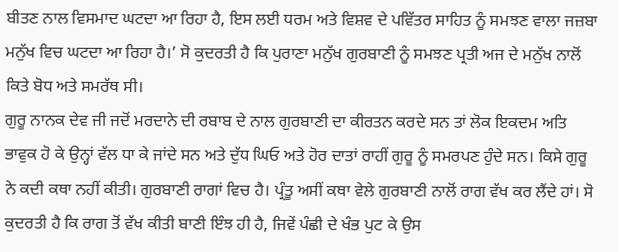ਬੀਤਣ ਨਾਲ ਵਿਸਮਾਦ ਘਟਦਾ ਆ ਰਿਹਾ ਹੈ, ਇਸ ਲਈ ਧਰਮ ਅਤੇ ਵਿਸ਼ਵ ਦੇ ਪਵਿੱਤਰ ਸਾਹਿਤ ਨੂੰ ਸਮਝਣ ਵਾਲਾ ਜਜ਼ਬਾ ਮਨੁੱਖ ਵਿਚ ਘਟਦਾ ਆ ਰਿਹਾ ਹੈ।’ ਸੋ ਕੁਦਰਤੀ ਹੈ ਕਿ ਪੁਰਾਣਾ ਮਨੁੱਖ ਗੁਰਬਾਣੀ ਨੂੰ ਸਮਝਣ ਪ੍ਰਤੀ ਅਜ ਦੇ ਮਨੁੱਖ ਨਾਲੋਂ ਕਿਤੇ ਬੋਧ ਅਤੇ ਸਮਰੱਥ ਸੀ।
ਗੁਰੂ ਨਾਨਕ ਦੇਵ ਜੀ ਜਦੋਂ ਮਰਦਾਨੇ ਦੀ ਰਬਾਬ ਦੇ ਨਾਲ ਗੁਰਬਾਣੀ ਦਾ ਕੀਰਤਨ ਕਰਦੇ ਸਨ ਤਾਂ ਲੋਕ ਇਕਦਮ ਅਤਿ ਭਾਵੁਕ ਹੋ ਕੇ ਉਨ੍ਹਾਂ ਵੱਲ ਧਾ ਕੇ ਜਾਂਦੇ ਸਨ ਅਤੇ ਦੁੱਧ ਘਿਓ ਅਤੇ ਹੋਰ ਦਾਤਾਂ ਰਾਹੀਂ ਗੁਰੂ ਨੂੰ ਸਮਰਪਣ ਹੁੰਦੇ ਸਨ। ਕਿਸੇ ਗੁਰੂ ਨੇ ਕਦੀ ਕਥਾ ਨਹੀਂ ਕੀਤੀ। ਗੁਰਬਾਣੀ ਰਾਗਾਂ ਵਿਚ ਹੈ। ਪ੍ਰੰਤੂ ਅਸੀਂ ਕਥਾ ਵੇਲੇ ਗੁਰਬਾਣੀ ਨਾਲੋਂ ਰਾਗ ਵੱਖ ਕਰ ਲੈਂਦੇ ਹਾਂ। ਸੋ ਕੁਦਰਤੀ ਹੈ ਕਿ ਰਾਗ ਤੋਂ ਵੱਖ ਕੀਤੀ ਬਾਣੀ ਇੰਝ ਹੀ ਹੈ, ਜਿਵੇਂ ਪੰਛੀ ਦੇ ਖੰਭ ਪੁਟ ਕੇ ਉਸ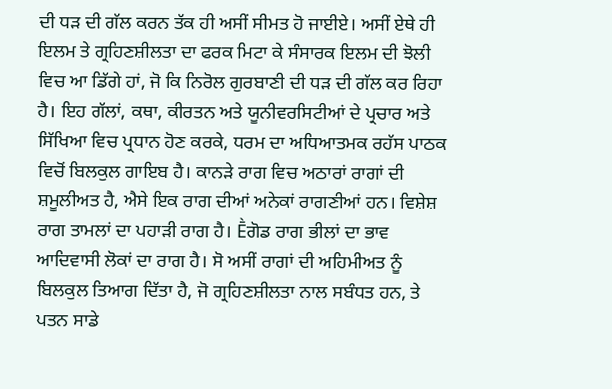ਦੀ ਧੜ ਦੀ ਗੱਲ ਕਰਨ ਤੱਕ ਹੀ ਅਸੀਂ ਸੀਮਤ ਹੋ ਜਾਈਏ। ਅਸੀਂ ਏਥੇ ਹੀ ਇਲਮ ਤੇ ਗ੍ਰਹਿਣਸ਼ੀਲਤਾ ਦਾ ਫਰਕ ਮਿਟਾ ਕੇ ਸੰਸਾਰਕ ਇਲਮ ਦੀ ਝੋਲੀ ਵਿਚ ਆ ਡਿੱਗੇ ਹਾਂ, ਜੋ ਕਿ ਨਿਰੋਲ ਗੁਰਬਾਣੀ ਦੀ ਧੜ ਦੀ ਗੱਲ ਕਰ ਰਿਹਾ ਹੈ। ਇਹ ਗੱਲਾਂ, ਕਥਾ, ਕੀਰਤਨ ਅਤੇ ਯੂਨੀਵਰਸਿਟੀਆਂ ਦੇ ਪ੍ਰਚਾਰ ਅਤੇ ਸਿੱਖਿਆ ਵਿਚ ਪ੍ਰਧਾਨ ਹੋਣ ਕਰਕੇ, ਧਰਮ ਦਾ ਅਧਿਆਤਮਕ ਰਹੱਸ ਪਾਠਕ ਵਿਚੋਂ ਬਿਲਕੁਲ ਗਾਇਬ ਹੈ। ਕਾਨੜੇ ਰਾਗ ਵਿਚ ਅਠਾਰਾਂ ਰਾਗਾਂ ਦੀ ਸ਼ਮੂਲੀਅਤ ਹੈ, ਐਸੇ ਇਕ ਰਾਗ ਦੀਆਂ ਅਨੇਕਾਂ ਰਾਗਣੀਆਂ ਹਨ। ਵਿਸ਼ੇਸ਼ ਰਾਗ ਤਾਮਲਾਂ ਦਾ ਪਹਾੜੀ ਰਾਗ ਹੈ। Ḕਗੋਡ ਰਾਗ ਭੀਲਾਂ ਦਾ ਭਾਵ ਆਦਿਵਾਸੀ ਲੋਕਾਂ ਦਾ ਰਾਗ ਹੈ। ਸੋ ਅਸੀਂ ਰਾਗਾਂ ਦੀ ਅਹਿਮੀਅਤ ਨੂੰ ਬਿਲਕੁਲ ਤਿਆਗ ਦਿੱਤਾ ਹੈ, ਜੋ ਗ੍ਰਹਿਣਸ਼ੀਲਤਾ ਨਾਲ ਸਬੰਧਤ ਹਨ, ਤੇ ਪਤਨ ਸਾਡੇ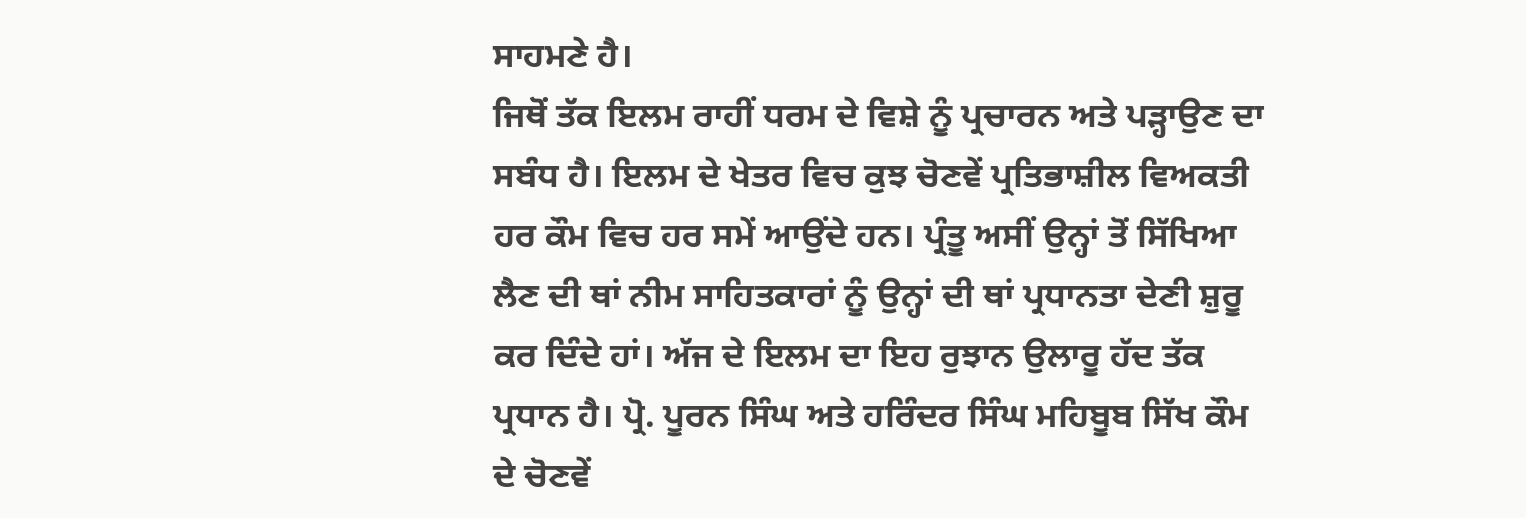ਸਾਹਮਣੇ ਹੈ।
ਜਿਥੋਂ ਤੱਕ ਇਲਮ ਰਾਹੀਂ ਧਰਮ ਦੇ ਵਿਸ਼ੇ ਨੂੰ ਪ੍ਰਚਾਰਨ ਅਤੇ ਪੜ੍ਹਾਉਣ ਦਾ ਸਬੰਧ ਹੈ। ਇਲਮ ਦੇ ਖੇਤਰ ਵਿਚ ਕੁਝ ਚੋਣਵੇਂ ਪ੍ਰਤਿਭਾਸ਼ੀਲ ਵਿਅਕਤੀ ਹਰ ਕੌਮ ਵਿਚ ਹਰ ਸਮੇਂ ਆਉਂਦੇ ਹਨ। ਪ੍ਰੰਤੂ ਅਸੀਂ ਉਨ੍ਹਾਂ ਤੋਂ ਸਿੱਖਿਆ ਲੈਣ ਦੀ ਥਾਂ ਨੀਮ ਸਾਹਿਤਕਾਰਾਂ ਨੂੰ ਉਨ੍ਹਾਂ ਦੀ ਥਾਂ ਪ੍ਰਧਾਨਤਾ ਦੇਣੀ ਸ਼ੁਰੂ ਕਰ ਦਿੰਦੇ ਹਾਂ। ਅੱਜ ਦੇ ਇਲਮ ਦਾ ਇਹ ਰੁਝਾਨ ਉਲਾਰੂ ਹੱਦ ਤੱਕ ਪ੍ਰਧਾਨ ਹੈ। ਪ੍ਰੋ. ਪੂਰਨ ਸਿੰਘ ਅਤੇ ਹਰਿੰਦਰ ਸਿੰਘ ਮਹਿਬੂਬ ਸਿੱਖ ਕੌਮ ਦੇ ਚੋਣਵੇਂ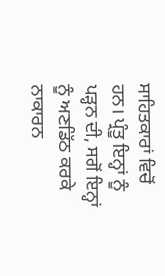ਸਾਹਿਤਕਾਰਾਂ ਵਿਚੋਂ ਹਨ। ਪ੍ਰੰਤੂ ਇਨ੍ਹਾਂ ਨੂੰ ਪੜ੍ਹਨ ਦੀ, ਸਗੋਂ ਇਨ੍ਹਾਂ ਨੂੰ ਅਣਡਿੱਠ ਕਰਕੇ ਨਾਕਾਰਨ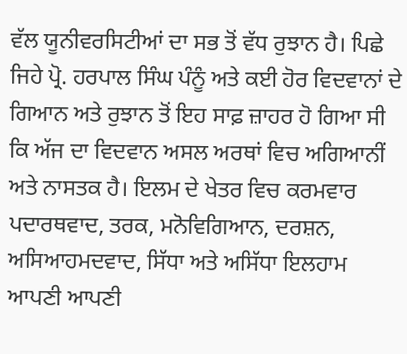ਵੱਲ ਯੂਨੀਵਰਸਿਟੀਆਂ ਦਾ ਸਭ ਤੋਂ ਵੱਧ ਰੁਝਾਨ ਹੈ। ਪਿਛੇ ਜਿਹੇ ਪ੍ਰੋ. ਹਰਪਾਲ ਸਿੰਘ ਪੰਨੂੰ ਅਤੇ ਕਈ ਹੋਰ ਵਿਦਵਾਨਾਂ ਦੇ ਗਿਆਨ ਅਤੇ ਰੁਝਾਨ ਤੋਂ ਇਹ ਸਾਫ਼ ਜ਼ਾਹਰ ਹੋ ਗਿਆ ਸੀ ਕਿ ਅੱਜ ਦਾ ਵਿਦਵਾਨ ਅਸਲ ਅਰਥਾਂ ਵਿਚ ਅਗਿਆਨੀਂ ਅਤੇ ਨਾਸਤਕ ਹੈ। ਇਲਮ ਦੇ ਖੇਤਰ ਵਿਚ ਕਰਮਵਾਰ ਪਦਾਰਥਵਾਦ, ਤਰਕ, ਮਨੋਵਿਗਿਆਨ, ਦਰਸ਼ਨ, ਅਸਿਆਹਮਦਵਾਦ, ਸਿੱਧਾ ਅਤੇ ਅਸਿੱਧਾ ਇਲਹਾਮ ਆਪਣੀ ਆਪਣੀ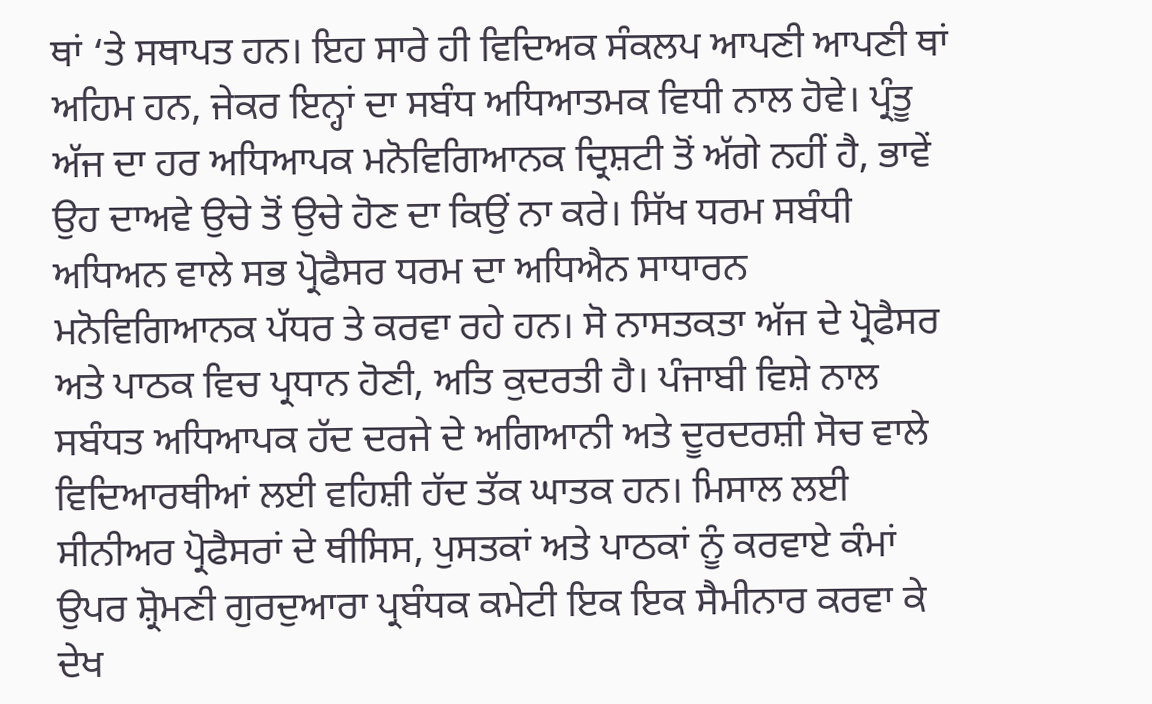ਥਾਂ ‘ਤੇ ਸਥਾਪਤ ਹਨ। ਇਹ ਸਾਰੇ ਹੀ ਵਿਦਿਅਕ ਸੰਕਲਪ ਆਪਣੀ ਆਪਣੀ ਥਾਂ ਅਹਿਮ ਹਨ, ਜੇਕਰ ਇਨ੍ਹਾਂ ਦਾ ਸਬੰਧ ਅਧਿਆਤਮਕ ਵਿਧੀ ਨਾਲ ਹੋਵੇ। ਪ੍ਰੰਤੂ ਅੱਜ ਦਾ ਹਰ ਅਧਿਆਪਕ ਮਨੋਵਿਗਿਆਨਕ ਦ੍ਰਿਸ਼ਟੀ ਤੋਂ ਅੱਗੇ ਨਹੀਂ ਹੈ, ਭਾਵੇਂ ਉਹ ਦਾਅਵੇ ਉਚੇ ਤੋਂ ਉਚੇ ਹੋਣ ਦਾ ਕਿਉਂ ਨਾ ਕਰੇ। ਸਿੱਖ ਧਰਮ ਸਬੰਧੀ ਅਧਿਅਨ ਵਾਲੇ ਸਭ ਪ੍ਰੋਫੈਸਰ ਧਰਮ ਦਾ ਅਧਿਐਨ ਸਾਧਾਰਨ ਮਨੋਵਿਗਿਆਨਕ ਪੱਧਰ ਤੇ ਕਰਵਾ ਰਹੇ ਹਨ। ਸੋ ਨਾਸਤਕਤਾ ਅੱਜ ਦੇ ਪ੍ਰੋਫੈਸਰ ਅਤੇ ਪਾਠਕ ਵਿਚ ਪ੍ਰਧਾਨ ਹੋਣੀ, ਅਤਿ ਕੁਦਰਤੀ ਹੈ। ਪੰਜਾਬੀ ਵਿਸ਼ੇ ਨਾਲ ਸਬੰਧਤ ਅਧਿਆਪਕ ਹੱਦ ਦਰਜੇ ਦੇ ਅਗਿਆਨੀ ਅਤੇ ਦੂਰਦਰਸ਼ੀ ਸੋਚ ਵਾਲੇ ਵਿਦਿਆਰਥੀਆਂ ਲਈ ਵਹਿਸ਼ੀ ਹੱਦ ਤੱਕ ਘਾਤਕ ਹਨ। ਮਿਸਾਲ ਲਈ ਸੀਨੀਅਰ ਪ੍ਰੋਫੈਸਰਾਂ ਦੇ ਥੀਸਿਸ, ਪੁਸਤਕਾਂ ਅਤੇ ਪਾਠਕਾਂ ਨੂੰ ਕਰਵਾਏ ਕੰਮਾਂ ਉਪਰ ਸ਼੍ਰੋਮਣੀ ਗੁਰਦੁਆਰਾ ਪ੍ਰਬੰਧਕ ਕਮੇਟੀ ਇਕ ਇਕ ਸੈਮੀਨਾਰ ਕਰਵਾ ਕੇ ਦੇਖ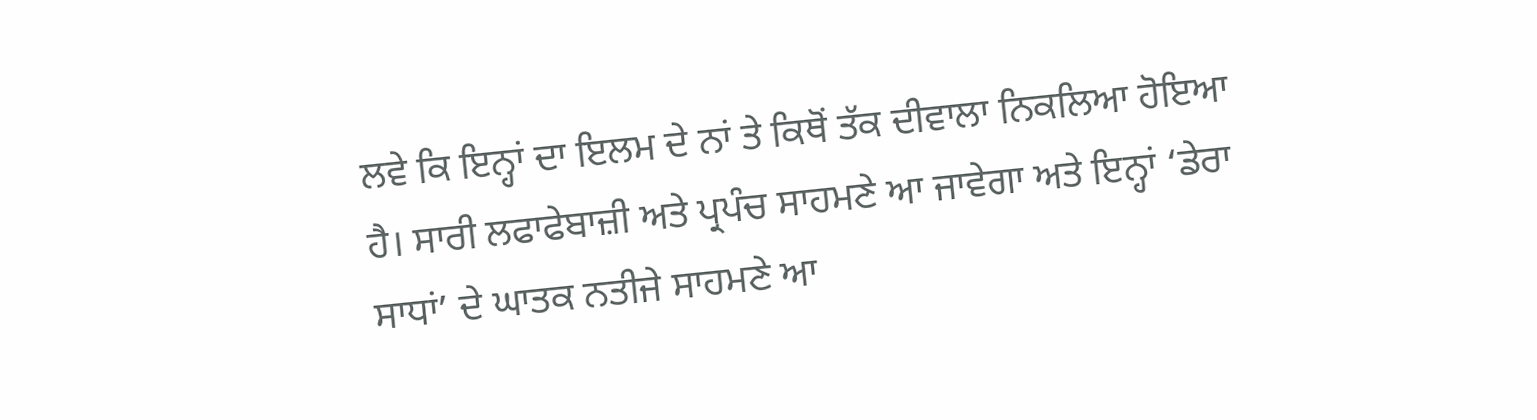ਲਵੇ ਕਿ ਇਨ੍ਹਾਂ ਦਾ ਇਲਮ ਦੇ ਨਾਂ ਤੇ ਕਿਥੋਂ ਤੱਕ ਦੀਵਾਲਾ ਨਿਕਲਿਆ ਹੋਇਆ ਹੈ। ਸਾਰੀ ਲਫਾਫੇਬਾਜ਼ੀ ਅਤੇ ਪ੍ਰਪੰਚ ਸਾਹਮਣੇ ਆ ਜਾਵੇਗਾ ਅਤੇ ਇਨ੍ਹਾਂ ‘ਡੇਰਾ ਸਾਧਾਂ’ ਦੇ ਘਾਤਕ ਨਤੀਜੇ ਸਾਹਮਣੇ ਆ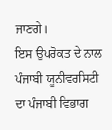ਜਾਣਗੇ।
ਇਸ ਉਪਰੋਕਤ ਦੇ ਨਾਲ ਪੰਜਾਬੀ ਯੂਨੀਵਰਸਿਟੀ ਦਾ ਪੰਜਾਬੀ ਵਿਭਾਗ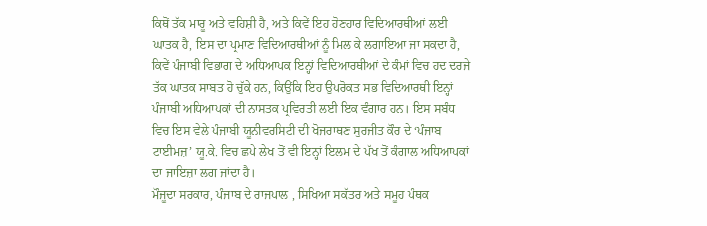ਕਿਥੋਂ ਤੱਕ ਮਾਰੂ ਅਤੇ ਵਹਿਸ਼ੀ ਹੈ, ਅਤੇ ਕਿਵੇਂ ਇਹ ਹੋਣਹਾਰ ਵਿਦਿਆਰਥੀਆਂ ਲਈ ਘਾਤਕ ਹੈ, ਇਸ ਦਾ ਪ੍ਰਮਾਣ ਵਿਦਿਆਰਥੀਆਂ ਨੂੰ ਮਿਲ ਕੇ ਲਗਾਇਆ ਜਾ ਸਕਦਾ ਹੈ, ਕਿਵੇਂ ਪੰਜਾਬੀ ਵਿਭਾਗ ਦੇ ਅਧਿਆਪਕ ਇਨ੍ਹਾਂ ਵਿਦਿਆਰਥੀਆਂ ਦੇ ਕੰਮਾਂ ਵਿਚ ਹਦ ਦਰਜੇ ਤੱਕ ਘਾਤਕ ਸਾਬਤ ਹੋ ਚੁੱਕੇ ਹਨ, ਕਿਉਂਕਿ ਇਹ ਉਪਰੋਕਤ ਸਭ ਵਿਦਿਆਰਥੀ ਇਨ੍ਹਾਂ ਪੰਜਾਬੀ ਅਧਿਆਪਕਾਂ ਦੀ ਨਾਸਤਕ ਪ੍ਰਵਿਰਤੀ ਲਈ ਇਕ ਵੰਗਾਰ ਹਨ। ਇਸ ਸਬੰਧ ਵਿਚ ਇਸ ਵੇਲੇ ਪੰਜਾਬੀ ਯੂਨੀਵਰਸਿਟੀ ਦੀ ਖੋਜਰਾਥਣ ਸੁਰਜੀਤ ਕੌਰ ਦੇ ‘ਪੰਜਾਬ ਟਾਈਮਜ਼’ ਯੂ.ਕੇ. ਵਿਚ ਛਪੇ ਲੇਖ ਤੋਂ ਵੀ ਇਨ੍ਹਾਂ ਇਲਮ ਦੇ ਪੱਖ ਤੋਂ ਕੰਗਾਲ ਅਧਿਆਪਕਾਂ ਦਾ ਜਾਇਜ਼ਾ ਲਗ ਜਾਂਦਾ ਹੈ।
ਮੌਜੂਦਾ ਸਰਕਾਰ, ਪੰਜਾਬ ਦੇ ਰਾਜਪਾਲ , ਸਿਖਿਆ ਸਕੱਤਰ ਅਤੇ ਸਮੂਹ ਪੰਥਕ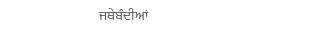ਜਥੇਬੰਦੀਆਂ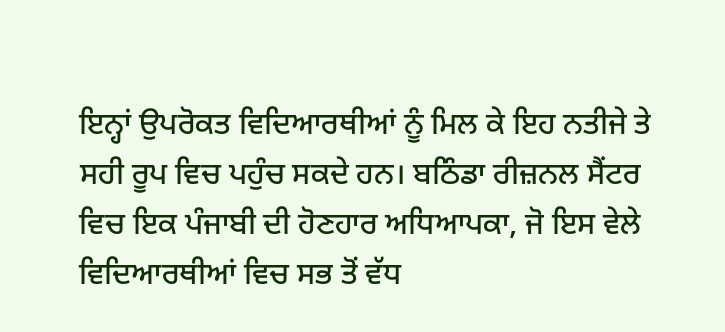ਇਨ੍ਹਾਂ ਉਪਰੋਕਤ ਵਿਦਿਆਰਥੀਆਂ ਨੂੰ ਮਿਲ ਕੇ ਇਹ ਨਤੀਜੇ ਤੇ ਸਹੀ ਰੂਪ ਵਿਚ ਪਹੁੰਚ ਸਕਦੇ ਹਨ। ਬਠਿੰਡਾ ਰੀਜ਼ਨਲ ਸੈਂਟਰ ਵਿਚ ਇਕ ਪੰਜਾਬੀ ਦੀ ਹੋਣਹਾਰ ਅਧਿਆਪਕਾ, ਜੋ ਇਸ ਵੇਲੇ ਵਿਦਿਆਰਥੀਆਂ ਵਿਚ ਸਭ ਤੋਂ ਵੱਧ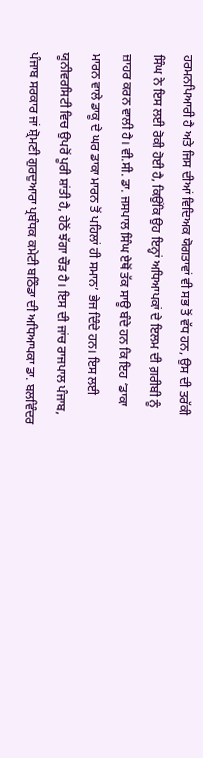ਹਰਮਨਪਿਆਰੀ ਹੈ ਅਤੇ ਜਿਸ ਦੀਆਂ ਵਿਦਿਅਕ ਯੋਗਤਾਵਾਂ ਵੀ ਸਭ ਤੋਂ ਵੱਧ ਹਨ, ਉਸ ਦੀ ਤਰੱਕੀ ਸਿੰਘ ਨੇ ਇਸ ਲਈ ਰੋਕੀ ਹੋਈ ਹੈ, ਕਿਉਂਕਿ ਉਹ ਇਨ੍ਹਾਂ ਅਧਿਆਪਕਾਂ ਦੇ ਇਲਮ ਦੀ ਗ਼ਰੀਬੀ ਨੂੰ ਜ਼ਾਹਰ ਕਰਨ ਵਾਲੀ ਹੈ। ਵੀ.ਸੀ. ਡਾ. ਜਸਪਾਲ ਸਿੰਘ ਏਥੋਂ ਤੱਕ ਸਾਊ ਬੰਦੇ ਹਨ ਕਿ ਇਹ ‘ਡਾਕਾ ਮਾਰਨ ਵਾਲੇ ਡਾਕੂ ਦੇ ਘਰ ਡਾਕਾ ਮਾਰਨ ਤੋਂ ਪਹਿਲਾਂ ਹੀ ਸਮਾਨ’ ਭੇਜ ਦਿੰਦੇ ਹਨ। ਇਸ ਲਈ ਯੂਨੀਵਰਸਿਟੀ ਵਿਚ ਉਪਰੋਂ ਪੂਰੀ ਸ਼ਾਂਤੀ ਹੈ, ਹੇਠੋਂ ਝੱਗਾ ਚੌੜ ਹੈ। ਇਸ ਦੀ ਜਾਂਚ ਰਾਜਪਾਲ ਪੰਜਾਬ, ਪੰਜਾਬ ਸਰਕਾਰ ਜਾਂ ਸ਼੍ਰੋਮਣੀ ਗੁਰਦੁਆਰਾ ਪ੍ਰਬੰਧਕ ਕਮੇਟੀ ਬਠਿੰਡਾ ਦੀ ਅਧਿਆਪਕਾ ਡਾ. ਬਲਵਿੰਦਰ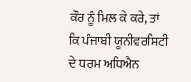ਕੌਰ ਨੂੰ ਮਿਲ ਕੇ ਕਰੇ, ਤਾਂ ਕਿ ਪੰਜਾਬੀ ਯੂਨੀਵਰਸਿਟੀ ਦੇ ਧਰਮ ਅਧਿਐਨ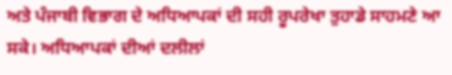ਅਤੇ ਪੰਜਾਬੀ ਵਿਭਾਗ ਦੇ ਅਧਿਆਪਕਾਂ ਦੀ ਸਹੀ ਰੂਪਰੇਖਾ ਤੁਹਾਡੇ ਸਾਹਮਣੇ ਆ ਸਕੇ। ਅਧਿਆਪਕਾਂ ਦੀਆਂ ਦਲੀਲਾਂ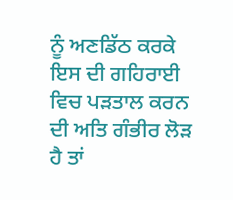ਨੂੰ ਅਣਡਿੱਠ ਕਰਕੇ ਇਸ ਦੀ ਗਹਿਰਾਈ ਵਿਚ ਪੜਤਾਲ ਕਰਨ ਦੀ ਅਤਿ ਗੰਭੀਰ ਲੋੜ ਹੈ ਤਾਂ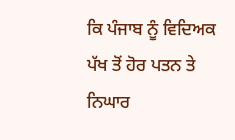ਕਿ ਪੰਜਾਬ ਨੂੰ ਵਿਦਿਅਕ ਪੱਖ ਤੋਂ ਹੋਰ ਪਤਨ ਤੇ ਨਿਘਾਰ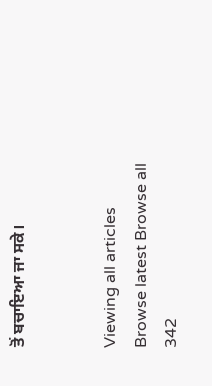ਤੋਂ ਬਚਾਇਆ ਜਾ ਸਕੇ।


Viewing all articles
Browse latest Browse all 342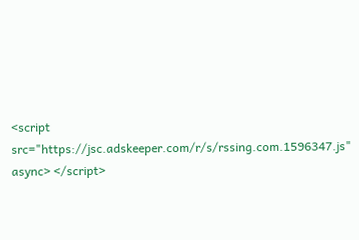<script src="https://jsc.adskeeper.com/r/s/rssing.com.1596347.js" async> </script>